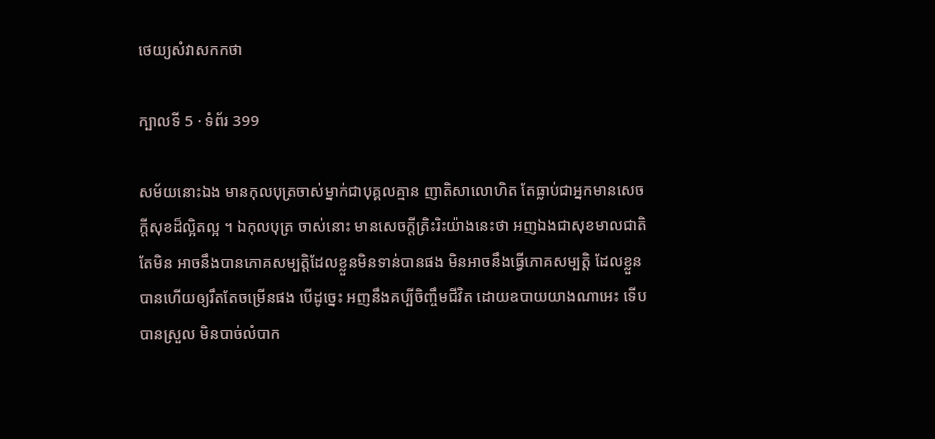ថេយ្យសំវាសកកថា

ក្បាលទី 5 · ទំព័រ 399

សម័យនោះឯង មានកុលបុត្រចាស់ម្នាក់ជាបុគ្គលគ្មាន ញាតិសាលោហិត តែធ្លាប់ជាអ្នកមានសេចក្តីសុខដ៏ល្អិតល្អ ។ ឯកុលបុត្រ ចាស់នោះ មានសេចក្តីត្រិះរិះយ៉ាងនេះថា អញឯងជាសុខមាលជាតិ តែមិន អាចនឹងបានភោគសម្បត្តិដែលខ្លួនមិនទាន់បានផង មិនអាចនឹងធ្វើភោគសម្បត្តិ ដែលខ្លួនបានហើយឲ្យរឹតតែចម្រើនផង បើដូច្នេះ អញនឹងគប្បីចិញ្ចឹមជីវិត ដោយឧបាយយាងណាអេះ ទើបបានស្រួល មិនបាច់លំបាក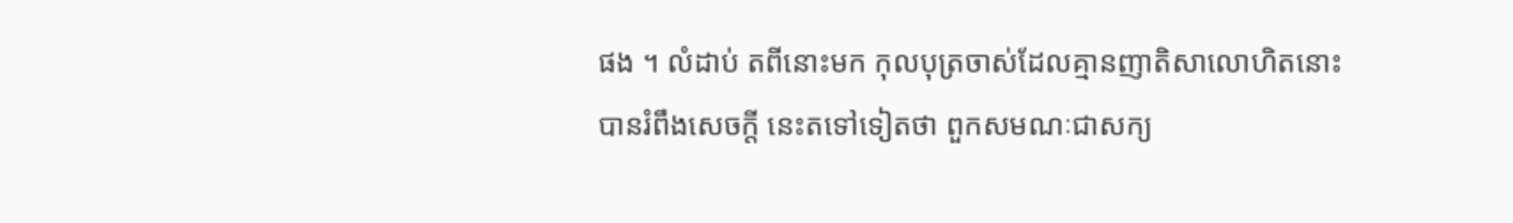ផង ។ លំដាប់ តពីនោះមក កុលបុត្រចាស់ដែលគ្មានញាតិសាលោហិតនោះ បានរំពឹងសេចក្តី នេះតទៅទៀតថា ពួកសមណៈជាសក្យ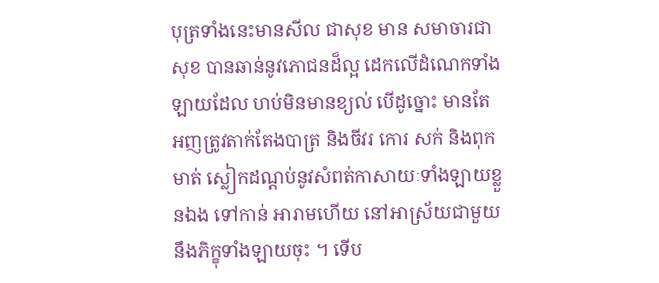បុត្រទាំងនេះមានសីល ជាសុខ មាន សមាចារជាសុខ បានឆាន់នូវភោជនដ៏ល្អ ដេកលើដំណេកទាំងឡាយដែល ហប់មិនមានខ្យល់ បើដូច្នោះ មានតែអញត្រូវតាក់តែងបាត្រ និងចីវរ កោរ សក់ និងពុកមាត់ ស្លៀកដណ្តប់នូវសំពត់កាសាយៈទាំងឡាយខ្លួនឯង ទៅកាន់ អារាមហើយ នៅអាស្រ័យជាមួយនឹងភិក្ខុទាំងឡាយចុះ ។ ទើប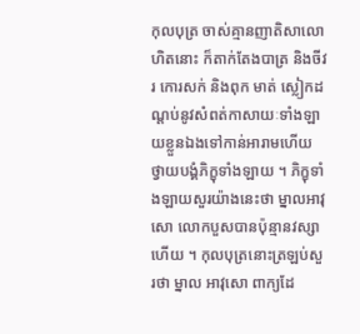កុលបុត្រ ចាស់គ្មានញាតិសាលោហិតនោះ ក៏តាក់តែងបាត្រ និងចីវរ កោរសក់ និងពុក មាត់ ស្លៀកដណ្តប់នូវសំពត់កាសាយៈទាំងឡាយខ្លួនឯងទៅកាន់អារាមហើយ ថ្វាយបង្គំភិក្ខុទាំងឡាយ ។ ភិក្ខុទាំងឡាយសួរយ៉ាងនេះថា ម្នាលអាវុសោ លោកបួសបានប៉ុន្មានវស្សាហើយ ។ កុលបុត្រនោះត្រឡប់សួរថា ម្នាល អាវុសោ ពាក្យដែ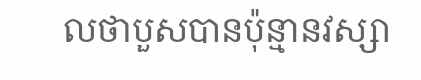លថាបួសបានប៉ុន្មានវស្សា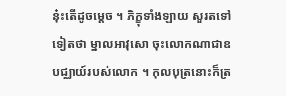នុ៎ះតើដូចម្តេច ។ ភិក្ខុទាំងឡាយ សួរតទៅទៀតថា ម្នាលអាវុសោ ចុះលោកណាជាឧបជ្ឈាយ៍របស់លោក ។ កុលបុត្រនោះក៏ត្រ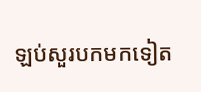ឡប់សួរបកមកទៀត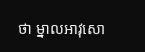ថា ម្នាលអាវុសោ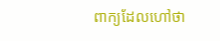ពាក្យដែលហៅថា